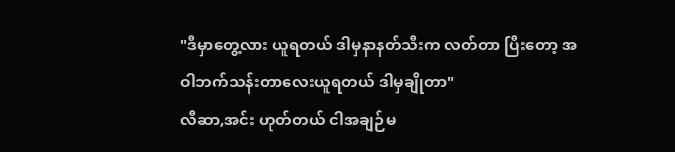"ဒီမှာတွေ့လား ယူရတယ် ဒါမှနာနတ်သီးက လတ်တာ ပြီးတော့ အဝါဘက်သန်းတာလေးယူရတယ် ဒါမှချိုတာ"
လီဆာ,အင်း ဟုတ်တယ် ငါအချဉ်မ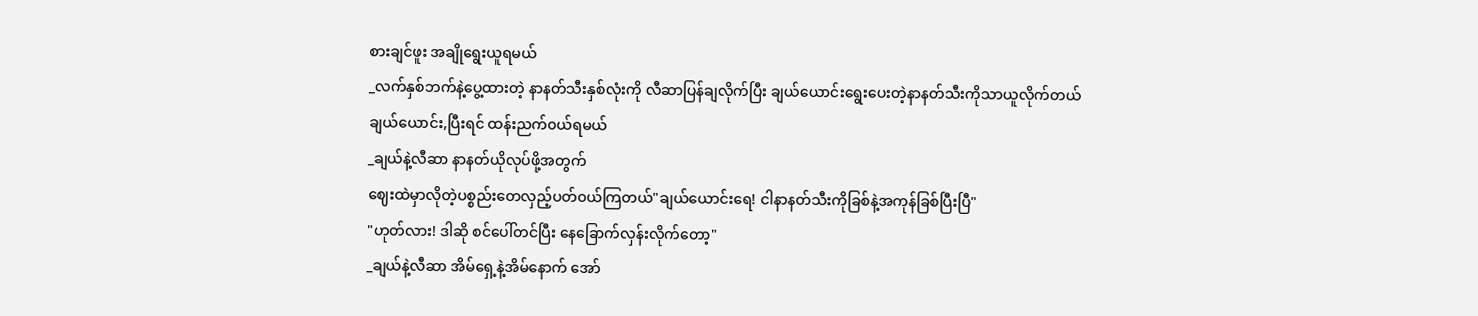စားချင်ဖူး အချိုရွေးယူရမယ်
_လက်နှစ်ဘက်နဲ့ပွေ့ထားတဲ့ နာနတ်သီးနှစ်လုံးကို လီဆာပြန်ချလိုက်ပြီး ချယ်ယောင်းရွေးပေးတဲ့နာနတ်သီးကိုသာယူလိုက်တယ်
ချယ်ယောင်း,ပြီးရင် ထန်းညက်၀ယ်ရမယ်
_ချယ်နဲ့လီဆာ နာနတ်ယိုလုပ်ဖို့အတွက်
ဈေးထဲမှာလိုတဲ့ပစ္စည်းတေလှည့်ပတ်၀ယ်ကြတယ်"ချယ်ယောင်းရေ! ငါနာနတ်သီးကိုခြစ်နဲ့အကုန်ခြစ်ပြီးပြီ"
"ဟုတ်လား! ဒါဆို စင်ပေါ်တင်ပြီး နေခြောက်လှန်းလိုက်တော့"
_ချယ်နဲ့လီဆာ အိမ်ရှေ့နဲ့အိမ်နောက် အော်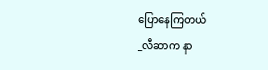ပြောနေကြတယ်
_လီဆာက နာ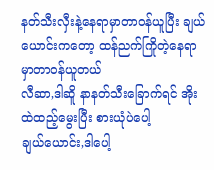နတ်သီးလှီးနဲ့နေရာမှာတာ၀န်ယူပြီး ချယ်ယောင်းကတော့ ထန်ညက်ကြိုတဲ့နေရာမှာတာ၀န်ယူတယ်
လီဆာ,ဒါဆိူ နာနတ်သီးခြောက်ရင် အိုးထဲထည့်မွေးပြီး စားယုံပဲပေါ့
ချယ်ယောင်း,ဒါပေါ့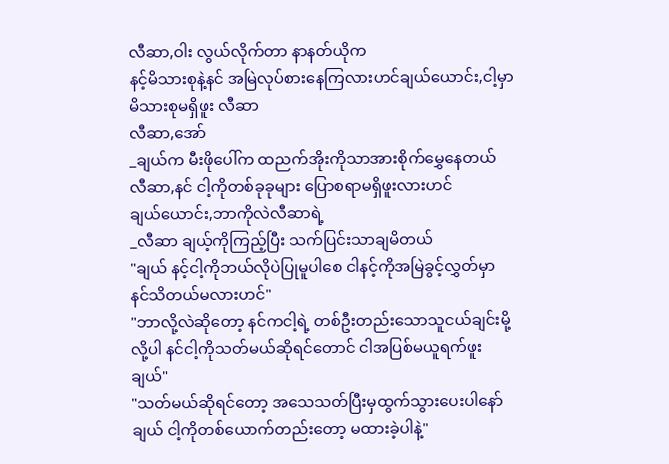လီဆာ,ဝါး လွယ်လိုက်တာ နာနတ်ယိုက
နင့်မိသားစုနဲ့နင် အမြဲလုပ်စားနေကြလားဟင်ချယ်ယောင်း,ငါ့မှာ မိသားစုမရှိဖူး လီဆာ
လီဆာ,အော်
_ချယ်က မီးဖိုပေါ်က ထညက်အိုးကိုသာအားစိုက်မွှေနေတယ်
လီဆာ,နင် ငါ့ကိုတစ်ခုခုများ ပြောစရာမရှိဖူးလားဟင်
ချယ်ယောင်း,ဘာကိုလဲလီဆာရဲ့
_လီဆာ ချယ့်ကိုကြည့်ပြီး သက်ပြင်းသာချမိတယ်
"ချယ် နင့်ငါ့ကိုဘယ်လိုပဲပြုမူပါစေ ငါနင့်ကိုအမြဲခွင့်လွှတ်မှာ နင်သိတယ်မလားဟင်"
"ဘာလို့လဲဆိုတော့ နင်ကငါ့ရဲ့ တစ်ဦးတည်းသောသူငယ်ချင်းမို့လို့ပါ နင်ငါ့ကိုသတ်မယ်ဆိုရင်တောင် ငါအပြစ်မယူရက်ဖူး ချယ်"
"သတ်မယ်ဆိုရင်တော့ အသေသတ်ပြီးမှထွက်သွားပေးပါနော် ချယ် ငါ့ကိုတစ်ယောက်တည်းတော့ မထားခဲ့ပါနဲ့"